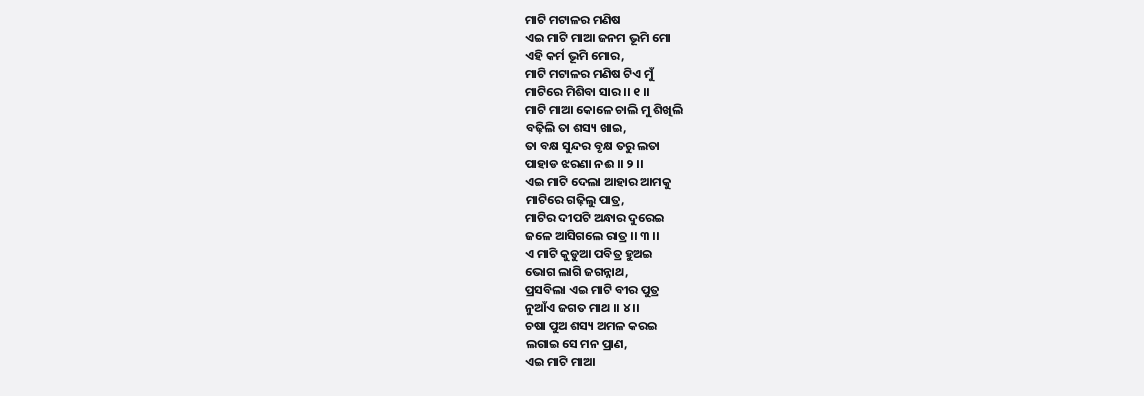ମାଟି ମଟାଳର ମଣିଷ
ଏଇ ମାଟି ମାଆ ଜନମ ଭୂମି ମୋ
ଏହି କର୍ମ ଭୂମି ମୋର,
ମାଟି ମଟାଳର ମଣିଷ ଟିଏ ମୁଁ
ମାଟିରେ ମିଶିବା ସାର ।। ୧ ।।
ମାଟି ମାଆ କୋଳେ ଚାଲି ମୁ ଶିଖିଲି
ବଢ଼ିଲି ତା ଶସ୍ୟ ଖାଇ,
ତା ବକ୍ଷ ସୁନ୍ଦର ବୃକ୍ଷ ତରୁ ଲତା
ପାହାଡ ଝରଣା ନଈ ।। ୨ ।।
ଏଇ ମାଟି ଦେଲା ଆହାର ଆମକୁ
ମାଟିରେ ଗଢ଼ିଲୁ ପାତ୍ର,
ମାଟିର ଦୀପଟି ଅନ୍ଧାର ଦୁରେଇ
ଜଳେ ଆସିଗଲେ ରାତ୍ର ।। ୩ ।।
ଏ ମାଟି କୁଡୁଆ ପବିତ୍ର ହୁଅଇ
ଭୋଗ ଲାଗି ଜଗନ୍ନାଥ,
ପ୍ରସବିଲା ଏଇ ମାଟି ବୀର ପୁତ୍ର
ନୁଆଁଏ ଜଗତ ମାଥ ।। ୪ ।।
ଚଷା ପୁଅ ଶସ୍ୟ ଅମଳ କରଇ
ଲଗାଇ ସେ ମନ ପ୍ରାଣ,
ଏଇ ମାଟି ମାଆ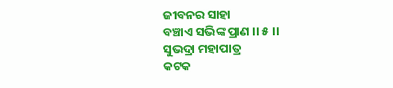ଜୀବନର ସାହା
ବଞ୍ଚାଏ ସଭିଙ୍କ ପ୍ରାଣ ।। ୫ ।।
ସୁଭଦ୍ରା ମହାପାତ୍ର
କଟକ